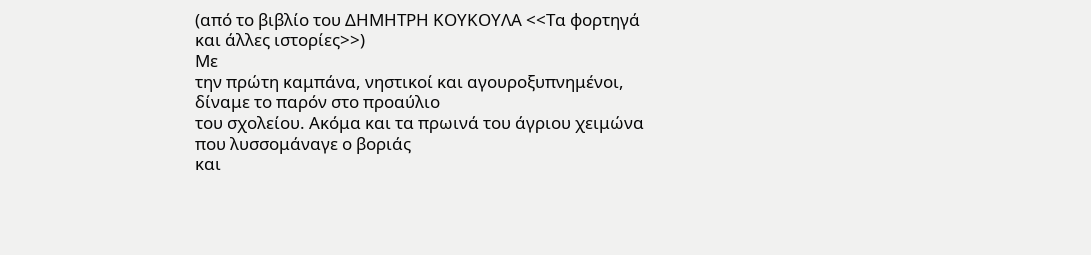(από το βιβλίο του ΔΗΜΗΤΡΗ ΚΟΥΚΟΥΛΑ <<Τα φορτηγά και άλλες ιστορίες>>)
Με
την πρώτη καμπάνα, νηστικοί και αγουροξυπνημένοι, δίναμε το παρόν στο προαύλιο
του σχολείου. Ακόμα και τα πρωινά του άγριου χειμώνα που λυσσομάναγε ο βοριάς
και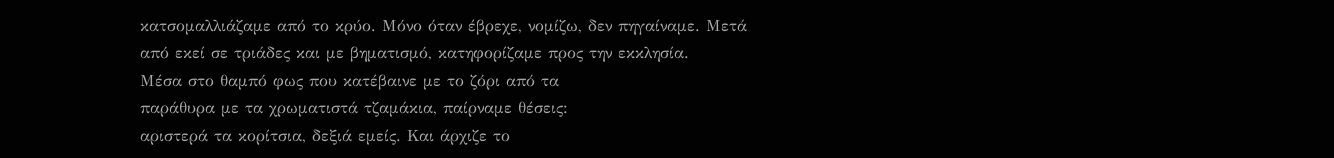κατσομαλλιάζαμε από το κρύο. Μόνο όταν έβρεχε, νομίζω, δεν πηγαίναμε. Μετά
από εκεί σε τριάδες και με βηματισμό, κατηφορίζαμε προς την εκκλησία.
Μέσα στο θαμπό φως που κατέβαινε με το ζόρι από τα
παράθυρα με τα χρωματιστά τζαμάκια, παίρναμε θέσεις:
αριστερά τα κορίτσια, δεξιά εμείς. Και άρχιζε το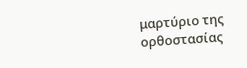μαρτύριο της ορθοστασίας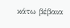κάτω βέβαια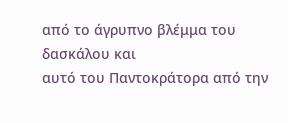από το άγρυπνο βλέμμα του δασκάλου και
αυτό του Παντοκράτορα από την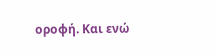οροφή. Και ενώ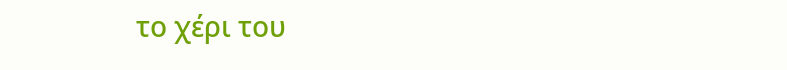το χέρι του